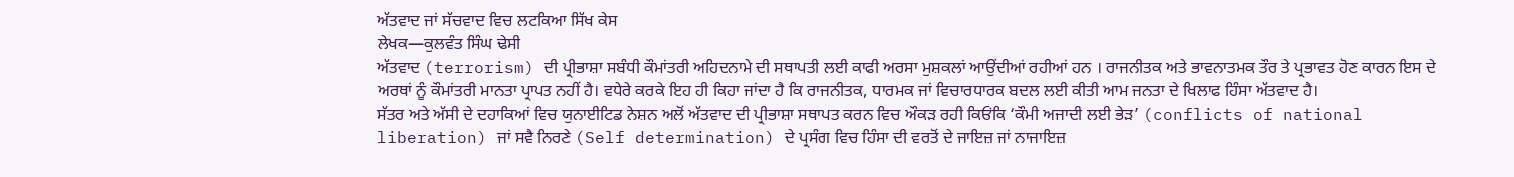ਅੱਤਵਾਦ ਜਾਂ ਸੱਚਵਾਦ ਵਿਚ ਲਟਕਿਆ ਸਿੱਖ ਕੇਸ
ਲੇਖਕ—ਕੁਲਵੰਤ ਸਿੰਘ ਢੇਸੀ
ਅੱਤਵਾਦ (terrorism) ਦੀ ਪ੍ਰੀਭਾਸ਼ਾ ਸਬੰਧੀ ਕੌਮਾਂਤਰੀ ਅਹਿਦਨਾਮੇ ਦੀ ਸਥਾਪਤੀ ਲਈ ਕਾਫੀ ਅਰਸਾ ਮੁਸ਼ਕਲਾਂ ਆਉਂਦੀਆਂ ਰਹੀਆਂ ਹਨ । ਰਾਜਨੀਤਕ ਅਤੇ ਭਾਵਨਾਤਮਕ ਤੌਰ ਤੇ ਪ੍ਰਭਾਵਤ ਹੋਣ ਕਾਰਨ ਇਸ ਦੇ ਅਰਥਾਂ ਨੂੰ ਕੌਮਾਂਤਰੀ ਮਾਨਤਾ ਪ੍ਰਾਪਤ ਨਹੀਂ ਹੈ। ਵਧੇਰੇ ਕਰਕੇ ਇਹ ਹੀ ਕਿਹਾ ਜਾਂਦਾ ਹੈ ਕਿ ਰਾਜਨੀਤਕ, ਧਾਰਮਕ ਜਾਂ ਵਿਚਾਰਧਾਰਕ ਬਦਲ ਲਈ ਕੀਤੀ ਆਮ ਜਨਤਾ ਦੇ ਖਿਲਾਫ ਹਿੰਸਾ ਅੱਤਵਾਦ ਹੈ।
ਸੱਤਰ ਅਤੇ ਅੱਸੀ ਦੇ ਦਹਾਕਿਆਂ ਵਿਚ ਯੁਨਾਈਟਿਡ ਨੇਸ਼ਨ ਅਲੋਂ ਅੱਤਵਾਦ ਦੀ ਪ੍ਰੀਭਾਸ਼ਾ ਸਥਾਪਤ ਕਰਨ ਵਿਚ ਔਕੜ ਰਹੀ ਕਿਓਂਕਿ ‘ਕੌਮੀ ਅਜਾਦੀ ਲਈ ਭੇੜ’ (conflicts of national liberation) ਜਾਂ ਸਵੈ ਨਿਰਣੇ (Self determination) ਦੇ ਪ੍ਰਸੰਗ ਵਿਚ ਹਿੰਸਾ ਦੀ ਵਰਤੋਂ ਦੇ ਜਾਇਜ਼ ਜਾਂ ਨਾਜਾਇਜ਼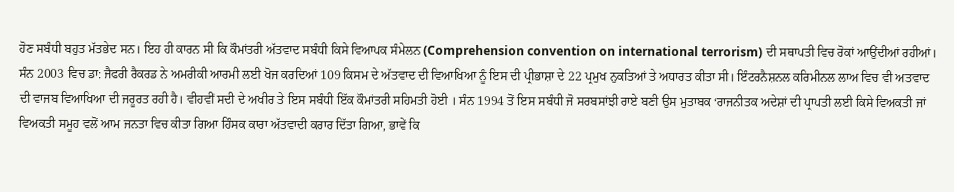ਹੋਣ ਸਬੰਧੀ ਬਹੁਤ ਮੱਤਭੇਦ ਸਨ। ਇਹ ਹੀ ਕਾਰਨ ਸੀ ਕਿ ਕੌਮਾਂਤਰੀ ਅੱਤਵਾਦ ਸਬੰਧੀ ਕਿਸੇ ਵਿਆਪਕ ਸੰਮੇਲਨ (Comprehension convention on international terrorism) ਦੀ ਸਥਾਪਤੀ ਵਿਚ ਰੋਕਾਂ ਆਉਂਦੀਆਂ ਰਹੀਆਂ।
ਸੰਨ 2003 ਵਿਚ ਡਾ: ਜੈਫਰੀ ਰੈਕਰਡ ਨੇ ਅਮਰੀਕੀ ਆਰਮੀ ਲਈ ਖੋਜ ਕਰਦਿਆਂ 109 ਕਿਸਮ ਦੇ ਅੱਤਵਾਦ ਦੀ ਵਿਆਖਿਆ ਨੂੰ ਇਸ ਦੀ ਪ੍ਰੀਭਾਸ਼ਾ ਦੇ 22 ਪ੍ਰਮੁਖ ਨੁਕਤਿਆਂ ਤੇ ਅਧਾਰਤ ਕੀਤਾ ਸੀ। ਇੰਟਰਨੈਸ਼ਨਲ ਕਰਿਮੀਨਲ ਲਾਅ ਵਿਚ ਵੀ ਅਤਵਾਦ ਦੀ ਵਾਜਬ ਵਿਆਖਿਆ ਦੀ ਜਰੂਰਤ ਰਹੀ ਹੈ। ਵੀਹਵੀਂ ਸਦੀ ਦੇ ਅਖੀਰ ਤੇ ਇਸ ਸਬੰਧੀ ਇੱਕ ਕੌਮਾਂਤਰੀ ਸਹਿਮਤੀ ਹੋਈ । ਸੰਨ 1994 ਤੋਂ ਇਸ ਸਬੰਧੀ ਜੋ ਸਰਬਸਾਂਝੀ ਰਾਏ ਬਣੀ ਉਸ ਮੁਤਾਬਕ ‘ਰਾਜਨੀਤਕ ਅਦੇਸ਼ਾਂ ਦੀ ਪ੍ਰਾਪਤੀ ਲਈ ਕਿਸੇ ਵਿਅਕਤੀ ਜਾਂ ਵਿਅਕਤੀ ਸਮੂਹ ਵਲੋਂ ਆਮ ਜਨਤਾ ਵਿਚ ਕੀਤਾ ਗਿਆ ਹਿੰਸਕ ਕਾਰਾ ਅੱਤਵਾਦੀ ਕਰਾਰ ਦਿੱਤਾ ਗਿਆ, ਭਾਵੇਂ ਕਿ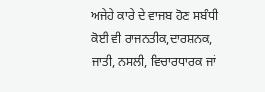ਅਜੇਹੇ ਕਾਰੇ ਦੇ ਵਾਜਬ ਹੋਣ ਸਬੰਧੀ ਕੋਈ ਵੀ ਰਾਜਨਤੀਕ,ਦਾਰਸ਼ਨਕ, ਜਾਤੀ, ਨਸਲੀ, ਵਿਚਾਰਧਾਰਕ ਜਾਂ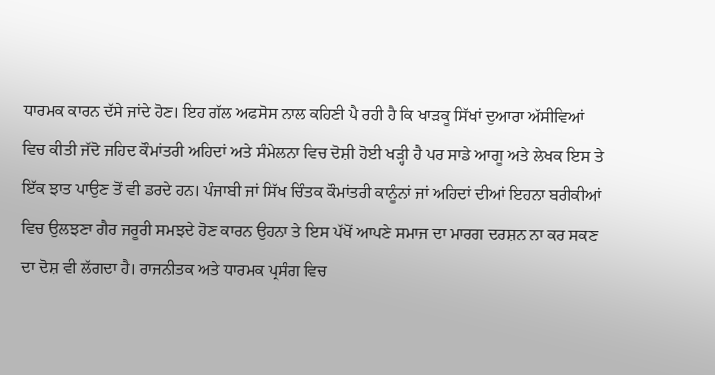ਧਾਰਮਕ ਕਾਰਨ ਦੱਸੇ ਜਾਂਦੇ ਹੋਣ। ਇਹ ਗੱਲ ਅਫਸੋਸ ਨਾਲ ਕਹਿਣੀ ਪੈ ਰਹੀ ਹੈ ਕਿ ਖਾੜਕੂ ਸਿੱਖਾਂ ਦੁਆਰਾ ਅੱਸੀਵਿਆਂ ਵਿਚ ਕੀਤੀ ਜੱਦੋ ਜਹਿਦ ਕੌਮਾਂਤਰੀ ਅਹਿਦਾਂ ਅਤੇ ਸੰਮੇਲਨਾ ਵਿਚ ਦੋਸ਼ੀ ਹੋਈ ਖੜ੍ਹੀ ਹੈ ਪਰ ਸਾਡੇ ਆਗੂ ਅਤੇ ਲੇਖਕ ਇਸ ਤੇ ਇੱਕ ਝਾਤ ਪਾਉਣ ਤੋਂ ਵੀ ਡਰਦੇ ਹਨ। ਪੰਜਾਬੀ ਜਾਂ ਸਿੱਖ ਚਿੰਤਕ ਕੌਮਾਂਤਰੀ ਕਾਨੂੰਨਾਂ ਜਾਂ ਅਹਿਦਾਂ ਦੀਆਂ ਇਹਨਾ ਬਰੀਕੀਆਂ ਵਿਚ ਉਲਝਣਾ ਗੈਰ ਜਰੂਰੀ ਸਮਝਦੇ ਹੋਣ ਕਾਰਨ ਉਹਨਾ ਤੇ ਇਸ ਪੱਖੋਂ ਆਪਣੇ ਸਮਾਜ ਦਾ ਮਾਰਗ ਦਰਸ਼ਨ ਨਾ ਕਰ ਸਕਣ ਦਾ ਦੋਸ਼ ਵੀ ਲੱਗਦਾ ਹੈ। ਰਾਜਨੀਤਕ ਅਤੇ ਧਾਰਮਕ ਪ੍ਰਸੰਗ ਵਿਚ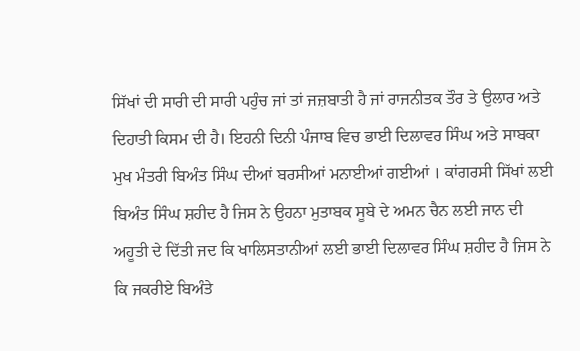ਸਿੱਖਾਂ ਦੀ ਸਾਰੀ ਦੀ ਸਾਰੀ ਪਹੁੰਚ ਜਾਂ ਤਾਂ ਜਜ਼ਬਾਤੀ ਹੈ ਜਾਂ ਰਾਜਨੀਤਕ ਤੌਰ ਤੇ ਉਲਾਰ ਅਤੇ ਦਿਹਾਤੀ ਕਿਸਮ ਦੀ ਹੈ। ਇਹਨੀ ਦਿਨੀ ਪੰਜਾਬ ਵਿਚ ਭਾਈ ਦਿਲਾਵਰ ਸਿੰਘ ਅਤੇ ਸਾਬਕਾ ਮੁਖ ਮੰਤਰੀ ਬਿਅੰਤ ਸਿੰਘ ਦੀਆਂ ਬਰਸੀਆਂ ਮਨਾਈਆਂ ਗਈਆਂ । ਕਾਂਗਰਸੀ ਸਿੱਖਾਂ ਲਈ ਬਿਅੰਤ ਸਿੰਘ ਸ਼ਹੀਦ ਹੈ ਜਿਸ ਨੇ ਉਹਨਾ ਮੁਤਾਬਕ ਸੂਬੇ ਦੇ ਅਮਨ ਚੈਨ ਲਈ ਜਾਨ ਦੀ ਅਹੂਤੀ ਦੇ ਦਿੱਤੀ ਜਦ ਕਿ ਖਾਲਿਸਤਾਨੀਆਂ ਲਈ ਭਾਈ ਦਿਲਾਵਰ ਸਿੰਘ ਸ਼ਹੀਦ ਹੈ ਜਿਸ ਨੇ ਕਿ ਜਕਰੀਏ ਬਿਅੰਤੇ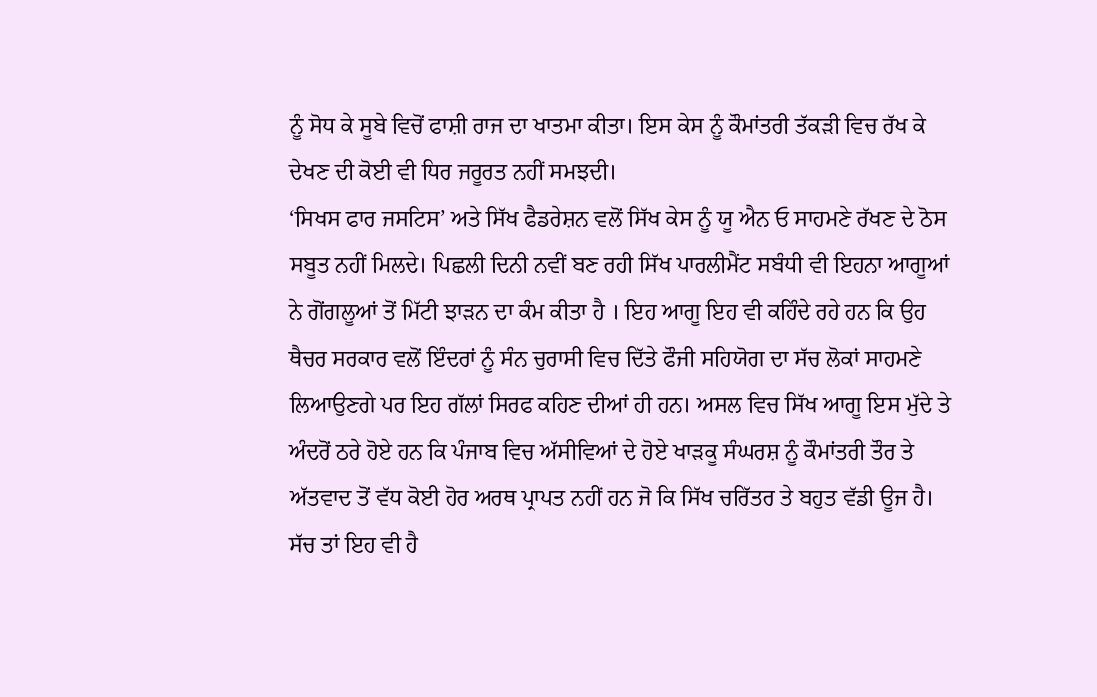ਨੂੰ ਸੋਧ ਕੇ ਸੂਬੇ ਵਿਚੋਂ ਫਾਸ਼ੀ ਰਾਜ ਦਾ ਖਾਤਮਾ ਕੀਤਾ। ਇਸ ਕੇਸ ਨੂੰ ਕੌਮਾਂਤਰੀ ਤੱਕੜੀ ਵਿਚ ਰੱਖ ਕੇ ਦੇਖਣ ਦੀ ਕੋਈ ਵੀ ਧਿਰ ਜਰੂਰਤ ਨਹੀਂ ਸਮਝਦੀ।
‘ਸਿਖਸ ਫਾਰ ਜਸਟਿਸ’ ਅਤੇ ਸਿੱਖ ਫੈਡਰੇਸ਼ਨ ਵਲੋਂ ਸਿੱਖ ਕੇਸ ਨੂੰ ਯੂ ਐਨ ਓ ਸਾਹਮਣੇ ਰੱਖਣ ਦੇ ਠੋਸ ਸਬੂਤ ਨਹੀਂ ਮਿਲਦੇ। ਪਿਛਲੀ ਦਿਨੀ ਨਵੀਂ ਬਣ ਰਹੀ ਸਿੱਖ ਪਾਰਲੀਮੈਂਟ ਸਬੰਧੀ ਵੀ ਇਹਨਾ ਆਗੂਆਂ ਨੇ ਗੋਂਗਲੂਆਂ ਤੋਂ ਮਿੱਟੀ ਝਾੜਨ ਦਾ ਕੰਮ ਕੀਤਾ ਹੈ । ਇਹ ਆਗੂ ਇਹ ਵੀ ਕਹਿੰਦੇ ਰਹੇ ਹਨ ਕਿ ਉਹ ਥੈਚਰ ਸਰਕਾਰ ਵਲੋਂ ਇੰਦਰਾਂ ਨੂੰ ਸੰਨ ਚੁਰਾਸੀ ਵਿਚ ਦਿੱਤੇ ਫੌਜੀ ਸਹਿਯੋਗ ਦਾ ਸੱਚ ਲੋਕਾਂ ਸਾਹਮਣੇ ਲਿਆਉਣਗੇ ਪਰ ਇਹ ਗੱਲਾਂ ਸਿਰਫ ਕਹਿਣ ਦੀਆਂ ਹੀ ਹਨ। ਅਸਲ ਵਿਚ ਸਿੱਖ ਆਗੂ ਇਸ ਮੁੱਦੇ ਤੇ ਅੰਦਰੋਂ ਠਰੇ ਹੋਏ ਹਨ ਕਿ ਪੰਜਾਬ ਵਿਚ ਅੱਸੀਵਿਆਂ ਦੇ ਹੋਏ ਖਾੜਕੂ ਸੰਘਰਸ਼ ਨੂੰ ਕੌਮਾਂਤਰੀ ਤੌਰ ਤੇ ਅੱਤਵਾਦ ਤੋਂ ਵੱਧ ਕੋਈ ਹੋਰ ਅਰਥ ਪ੍ਰਾਪਤ ਨਹੀਂ ਹਨ ਜੋ ਕਿ ਸਿੱਖ ਚਰਿੱਤਰ ਤੇ ਬਹੁਤ ਵੱਡੀ ਊਜ ਹੈ। ਸੱਚ ਤਾਂ ਇਹ ਵੀ ਹੈ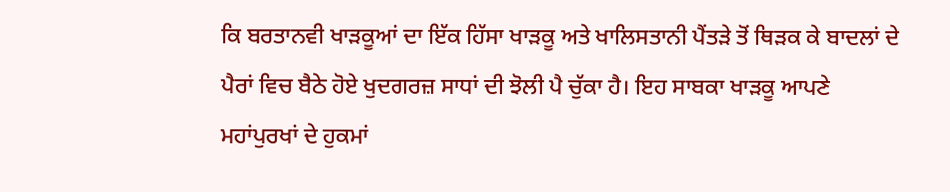ਕਿ ਬਰਤਾਨਵੀ ਖਾੜਕੂਆਂ ਦਾ ਇੱਕ ਹਿੱਸਾ ਖਾੜਕੂ ਅਤੇ ਖਾਲਿਸਤਾਨੀ ਪੈਂਤੜੇ ਤੋਂ ਥਿੜਕ ਕੇ ਬਾਦਲਾਂ ਦੇ ਪੈਰਾਂ ਵਿਚ ਬੈਠੇ ਹੋਏ ਖੁਦਗਰਜ਼ ਸਾਧਾਂ ਦੀ ਝੋਲੀ ਪੈ ਚੁੱਕਾ ਹੈ। ਇਹ ਸਾਬਕਾ ਖਾੜਕੂ ਆਪਣੇ ਮਹਾਂਪੁਰਖਾਂ ਦੇ ਹੁਕਮਾਂ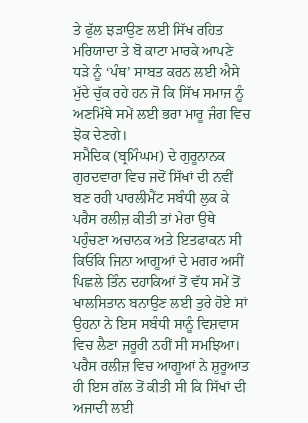ਤੇ ਫੁੱਲ ਝੜਾਉਣ ਲਈ ਸਿੱਖ ਰਹਿਤ ਮਰਿਯਾਦਾ ਤੇ ਬੋ ਕਾਟਾ ਮਾਰਕੇ ਆਪਣੇ ਧੜੇ ਨੂੰ ‘ਪੰਥ’ ਸਾਬਤ ਕਰਨ ਲਈ ਐਸੇ ਮੁੱਦੇ ਚੁੱਕ ਰਹੇ ਹਨ ਜੋ ਕਿ ਸਿੱਖ ਸਮਾਜ ਨੂੰ ਅਣਮਿੱਥੇ ਸਮੇਂ ਲਈ ਭਰਾ ਮਾਰੂ ਜੰਗ ਵਿਚ ਝੋਕ ਦੇਣਗੇ।
ਸਮੈਦਿਕ (ਬ੍ਰਮਿੰਘਮ) ਦੇ ਗੁਰੂਨਾਨਕ ਗੁਰਦਵਾਰਾ ਵਿਚ ਜਦੋਂ ਸਿੱਖਾਂ ਦੀ ਨਵੀਂ ਬਣ ਰਹੀ ਪਾਰਲੀਮੈਂਟ ਸਬੰਧੀ ਲੁਕ ਕੇ ਪਰੈਸ ਰਲੀਜ਼ ਕੀਤੀ ਤਾਂ ਮੇਰਾ ਉਥੇ ਪਹੁੰਚਣਾ ਅਚਾਨਕ ਅਤੇ ਇਤਫਾਕਨ ਸੀ ਕਿਓਂਕਿ ਜਿਨਾ ਆਗੂਆਂ ਦੇ ਮਗਰ ਅਸੀਂ ਪਿਛਲੇ ਤਿੰਨ ਦਹਾਕਿਆਂ ਤੋਂ ਵੱਧ ਸਮੇਂ ਤੋਂ ਖਾਲਸਿਤਾਨ ਬਨਾਉਣ ਲਈ ਤੁਰੇ ਹੋਏ ਸਾਂ ਉਹਨਾ ਨੇ ਇਸ ਸਬੰਧੀ ਸਾਨੂੰ ਵਿਸ਼ਵਾਸ ਵਿਚ ਲੈਣਾ ਜਰੂਰੀ ਨਹੀਂ ਸੀ ਸਮਝਿਆ। ਪਰੈਸ ਰਲੀਜ਼ ਵਿਚ ਆਗੂਆਂ ਨੇ ਸ਼ੁਰੂਆਤ ਹੀ ਇਸ ਗੱਲ ਤੋਂ ਕੀਤੀ ਸੀ ਕਿ ਸਿੱਖਾਂ ਦੀ ਅਜਾਦੀ ਲਈ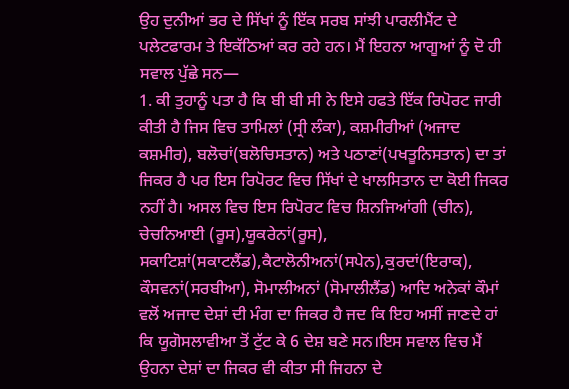ਉਹ ਦੁਨੀਆਂ ਭਰ ਦੇ ਸਿੱਖਾਂ ਨੂੰ ਇੱਕ ਸਰਬ ਸਾਂਝੀ ਪਾਰਲੀਮੈਂਟ ਦੇ ਪਲੇਟਫਾਰਮ ਤੇ ਇਕੱਠਿਆਂ ਕਰ ਰਹੇ ਹਨ। ਮੈਂ ਇਹਨਾ ਆਗੂਆਂ ਨੂੰ ਦੋ ਹੀ ਸਵਾਲ ਪੁੱਛੇ ਸਨ—
1. ਕੀ ਤੁਹਾਨੂੰ ਪਤਾ ਹੈ ਕਿ ਬੀ ਬੀ ਸੀ ਨੇ ਇਸੇ ਹਫਤੇ ਇੱਕ ਰਿਪੋਰਟ ਜਾਰੀ ਕੀਤੀ ਹੈ ਜਿਸ ਵਿਚ ਤਾਮਿਲਾਂ (ਸ੍ਰੀ ਲੰਕਾ), ਕਸ਼ਮੀਰੀਆਂ (ਅਜਾਦ ਕਸ਼ਮੀਰ), ਬਲੋਚਾਂ(ਬਲੋਚਿਸਤਾਨ) ਅਤੇ ਪਠਾਣਾਂ(ਪਖਤੂਨਿਸਤਾਨ) ਦਾ ਤਾਂ ਜਿਕਰ ਹੈ ਪਰ ਇਸ ਰਿਪੋਰਟ ਵਿਚ ਸਿੱਖਾਂ ਦੇ ਖਾਲਸਿਤਾਨ ਦਾ ਕੋਈ ਜਿਕਰ ਨਹੀਂ ਹੈ। ਅਸਲ ਵਿਚ ਇਸ ਰਿਪੋਰਟ ਵਿਚ ਸ਼ਿਨਜਿਆਂਗੀ (ਚੀਨ), ਚੇਚਨਿਆਈ (ਰੂਸ),ਯੂਕਰੇਨਾਂ(ਰੂਸ), ਸਕਾਟਿਸ਼ਾਂ(ਸਕਾਟਲੈਂਡ),ਕੈਟਾਲੋਨੀਅਨਾਂ(ਸਪੇਨ),ਕੁਰਦਾਂ(ਇਰਾਕ), ਕੌਸਵਨਾਂ(ਸਰਬੀਆ), ਸੋਮਾਲੀਅਨਾਂ (ਸੋਮਾਲੀਲੈਂਡ) ਆਦਿ ਅਨੇਕਾਂ ਕੌਮਾਂ ਵਲੋਂ ਅਜਾਦ ਦੇਸ਼ਾਂ ਦੀ ਮੰਗ ਦਾ ਜਿਕਰ ਹੈ ਜਦ ਕਿ ਇਹ ਅਸੀਂ ਜਾਣਦੇ ਹਾਂ ਕਿ ਯੂਗੋਸਲਾਵੀਆ ਤੋਂ ਟੁੱਟ ਕੇ 6 ਦੇਸ਼ ਬਣੇ ਸਨ।ਇਸ ਸਵਾਲ ਵਿਚ ਮੈਂ ਉਹਨਾ ਦੇਸ਼ਾਂ ਦਾ ਜਿਕਰ ਵੀ ਕੀਤਾ ਸੀ ਜਿਹਨਾ ਦੇ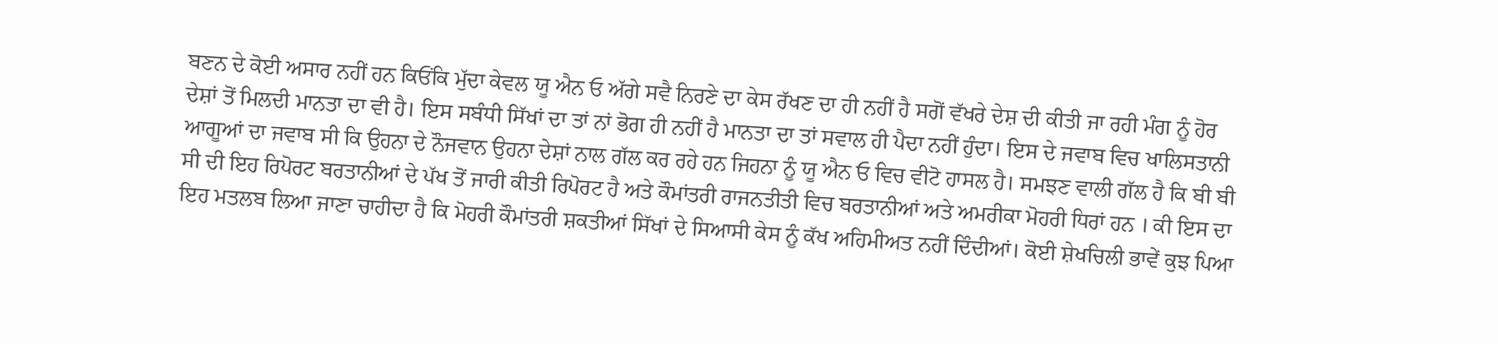ਬਣਨ ਦੇ ਕੋਈ ਅਸਾਰ ਨਹੀਂ ਹਨ ਕਿਓਂਕਿ ਮੁੱਦਾ ਕੇਵਲ ਯੂ ਐਨ ਓ ਅੱਗੇ ਸਵੈ ਨਿਰਣੇ ਦਾ ਕੇਸ ਰੱਖਣ ਦਾ ਹੀ ਨਹੀਂ ਹੈ ਸਗੋਂ ਵੱਖਰੇ ਦੇਸ਼ ਦੀ ਕੀਤੀ ਜਾ ਰਹੀ ਮੰਗ ਨੂੰ ਹੋਰ ਦੇਸ਼ਾਂ ਤੋਂ ਮਿਲਦੀ ਮਾਨਤਾ ਦਾ ਵੀ ਹੈ। ਇਸ ਸਬੰਧੀ ਸਿੱਖਾਂ ਦਾ ਤਾਂ ਨਾਂ ਭੋਗ ਹੀ ਨਹੀਂ ਹੈ ਮਾਨਤਾ ਦਾ ਤਾਂ ਸਵਾਲ ਹੀ ਪੈਦਾ ਨਹੀਂ ਹੁੰਦਾ। ਇਸ ਦੇ ਜਵਾਬ ਵਿਚ ਖਾਲਿਸਤਾਨੀ ਆਗੂਆਂ ਦਾ ਜਵਾਬ ਸੀ ਕਿ ਉਹਨਾ ਦੇ ਨੌਜਵਾਨ ਉਹਨਾ ਦੇਸ਼ਾਂ ਨਾਲ ਗੱਲ ਕਰ ਰਹੇ ਹਨ ਜਿਹਨਾ ਨੂੰ ਯੂ ਐਨ ਓ ਵਿਚ ਵੀਟੋ ਹਾਸਲ ਹੈ। ਸਮਝਣ ਵਾਲੀ ਗੱਲ ਹੈ ਕਿ ਬੀ ਬੀ ਸੀ ਦੀ ਇਹ ਰਿਪੋਰਟ ਬਰਤਾਨੀਆਂ ਦੇ ਪੱਖ ਤੋਂ ਜਾਰੀ ਕੀਤੀ ਰਿਪੋਰਟ ਹੈ ਅਤੇ ਕੌਮਾਂਤਰੀ ਰਾਜਨਤੀਤੀ ਵਿਚ ਬਰਤਾਨੀਆਂ ਅਤੇ ਅਮਰੀਕਾ ਮੋਹਰੀ ਧਿਰਾਂ ਹਨ । ਕੀ ਇਸ ਦਾ ਇਹ ਮਤਲਬ ਲਿਆ ਜਾਣਾ ਚਾਹੀਦਾ ਹੈ ਕਿ ਮੋਹਰੀ ਕੌਮਾਂਤਰੀ ਸ਼ਕਤੀਆਂ ਸਿੱਖਾਂ ਦੇ ਸਿਆਸੀ ਕੇਸ ਨੂੰ ਕੱਖ ਅਹਿਮੀਅਤ ਨਹੀਂ ਦਿੰਦੀਆਂ। ਕੋਈ ਸ਼ੇਖਚਿਲੀ ਭਾਵੇਂ ਕੁਝ ਪਿਆ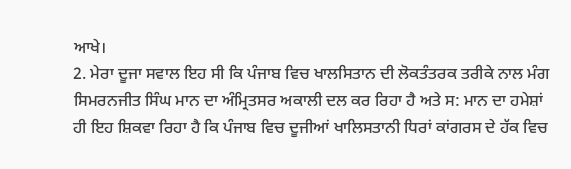ਆਖੇ।
2. ਮੇਰਾ ਦੂਜਾ ਸਵਾਲ ਇਹ ਸੀ ਕਿ ਪੰਜਾਬ ਵਿਚ ਖਾਲਸਿਤਾਨ ਦੀ ਲੋਕਤੰਤਰਕ ਤਰੀਕੇ ਨਾਲ ਮੰਗ ਸਿਮਰਨਜੀਤ ਸਿੰਘ ਮਾਨ ਦਾ ਅੰਮ੍ਰਿਤਸਰ ਅਕਾਲੀ ਦਲ ਕਰ ਰਿਹਾ ਹੈ ਅਤੇ ਸ: ਮਾਨ ਦਾ ਹਮੇਸ਼ਾਂ ਹੀ ਇਹ ਸ਼ਿਕਵਾ ਰਿਹਾ ਹੈ ਕਿ ਪੰਜਾਬ ਵਿਚ ਦੂਜੀਆਂ ਖਾਲਿਸਤਾਨੀ ਧਿਰਾਂ ਕਾਂਗਰਸ ਦੇ ਹੱਕ ਵਿਚ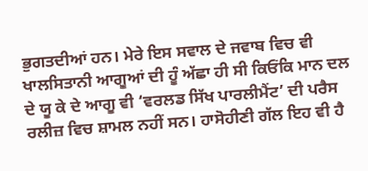ਭੁਗਤਦੀਆਂ ਹਨ। ਮੇਰੇ ਇਸ ਸਵਾਲ ਦੇ ਜਵਾਬ ਵਿਚ ਵੀ ਖਾਲਸਿਤਾਨੀ ਆਗੂਆਂ ਦੀ ਹੂੰ ਅੱਛਾ ਹੀ ਸੀ ਕਿਓਂਕਿ ਮਾਨ ਦਲ ਦੇ ਯੂ ਕੇ ਦੇ ਆਗੂ ਵੀ ‘ਵਰਲਡ ਸਿੱਖ ਪਾਰਲੀਮੈਂਟ’ ਦੀ ਪਰੈਸ ਰਲੀਜ਼ ਵਿਚ ਸ਼ਾਮਲ ਨਹੀਂ ਸਨ। ਹਾਸੋਹੀਣੀ ਗੱਲ ਇਹ ਵੀ ਹੈ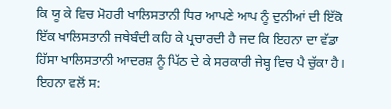ਕਿ ਯੂ ਕੇ ਵਿਚ ਮੋਹਰੀ ਖਾਲਿਸਤਾਨੀ ਧਿਰ ਆਪਣੇ ਆਪ ਨੂੰ ਦੁਨੀਆਂ ਦੀ ਇੱਕੋ ਇੱਕ ਖਾਲਿਸਤਾਨੀ ਜਥੇਬੰਦੀ ਕਹਿ ਕੇ ਪ੍ਰਚਾਰਦੀ ਹੈ ਜਦ ਕਿ ਇਹਨਾ ਦਾ ਵੱਡਾ ਹਿੱਸਾ ਖਾਲਿਸਤਾਨੀ ਆਦਰਸ਼ ਨੂੰ ਪਿੱਠ ਦੇ ਕੇ ਸਰਕਾਰੀ ਜੇਬ੍ਹ ਵਿਚ ਪੈ ਚੁੱਕਾ ਹੈ। ਇਹਨਾ ਵਲੋਂ ਸ: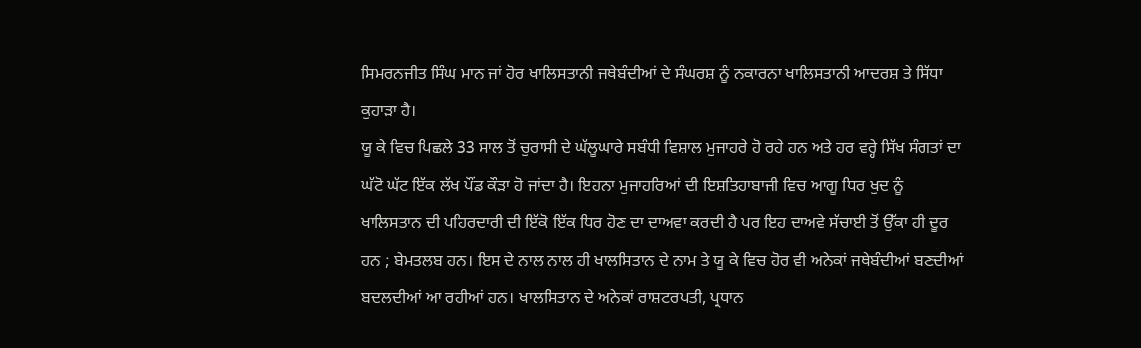ਸਿਮਰਨਜੀਤ ਸਿੰਘ ਮਾਨ ਜਾਂ ਹੋਰ ਖਾਲਿਸਤਾਨੀ ਜਥੇਬੰਦੀਆਂ ਦੇ ਸੰਘਰਸ਼ ਨੂੰ ਨਕਾਰਨਾ ਖਾਲਿਸਤਾਨੀ ਆਦਰਸ਼ ਤੇ ਸਿੱਧਾ ਕੁਹਾੜਾ ਹੈ।
ਯੂ ਕੇ ਵਿਚ ਪਿਛਲੇ 33 ਸਾਲ ਤੋਂ ਚੁਰਾਸੀ ਦੇ ਘੱਲੂਘਾਰੇ ਸਬੰਧੀ ਵਿਸ਼ਾਲ ਮੁਜਾਹਰੇ ਹੋ ਰਹੇ ਹਨ ਅਤੇ ਹਰ ਵਰ੍ਹੇ ਸਿੱਖ ਸੰਗਤਾਂ ਦਾ ਘੱਟੋ ਘੱਟ ਇੱਕ ਲੱਖ ਪੌਂਡ ਕੌੜਾ ਹੋ ਜਾਂਦਾ ਹੈ। ਇਹਨਾ ਮੁਜਾਹਰਿਆਂ ਦੀ ਇਸ਼ਤਿਹਾਬਾਜੀ ਵਿਚ ਆਗੂ ਧਿਰ ਖੁਦ ਨੂੰ ਖਾਲਿਸਤਾਨ ਦੀ ਪਹਿਰਦਾਰੀ ਦੀ ਇੱਕੋ ਇੱਕ ਧਿਰ ਹੋਣ ਦਾ ਦਾਅਵਾ ਕਰਦੀ ਹੈ ਪਰ ਇਹ ਦਾਅਵੇ ਸੱਚਾਈ ਤੋਂ ਉੱਕਾ ਹੀ ਦੂਰ ਹਨ ; ਬੇਮਤਲਬ ਹਨ। ਇਸ ਦੇ ਨਾਲ ਨਾਲ ਹੀ ਖਾਲਸਿਤਾਨ ਦੇ ਨਾਮ ਤੇ ਯੂ ਕੇ ਵਿਚ ਹੋਰ ਵੀ ਅਨੇਕਾਂ ਜਥੇਬੰਦੀਆਂ ਬਣਦੀਆਂ ਬਦਲਦੀਆਂ ਆ ਰਹੀਆਂ ਹਨ। ਖਾਲਸਿਤਾਨ ਦੇ ਅਨੇਕਾਂ ਰਾਸ਼ਟਰਪਤੀ, ਪ੍ਰਧਾਨ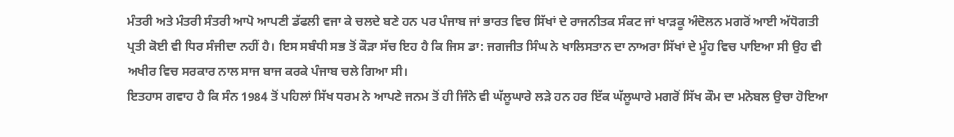ਮੰਤਰੀ ਅਤੇ ਮੰਤਰੀ ਸੰਤਰੀ ਆਪੋ ਆਪਣੀ ਡੱਫਲੀ ਵਜਾ ਕੇ ਚਲਦੇ ਬਣੇ ਹਨ ਪਰ ਪੰਜਾਬ ਜਾਂ ਭਾਰਤ ਵਿਚ ਸਿੱਖਾਂ ਦੇ ਰਾਜਨੀਤਕ ਸੰਕਟ ਜਾਂ ਖਾੜਕੂ ਅੰਦੋਲਨ ਮਗਰੋਂ ਆਈ ਅੱਧੋਗਤੀ ਪ੍ਰਤੀ ਕੋਈ ਵੀ ਧਿਰ ਸੰਜੀਦਾ ਨਹੀਂ ਹੈ। ਇਸ ਸਬੰਧੀ ਸਭ ਤੋਂ ਕੌੜਾ ਸੱਚ ਇਹ ਹੈ ਕਿ ਜਿਸ ਡਾ: ਜਗਜੀਤ ਸਿੰਘ ਨੇ ਖਾਲਿਸਤਾਨ ਦਾ ਨਾਅਰਾ ਸਿੱਖਾਂ ਦੇ ਮੂੰਹ ਵਿਚ ਪਾਇਆ ਸੀ ਉਹ ਵੀ ਅਖੀਰ ਵਿਚ ਸਰਕਾਰ ਨਾਲ ਸਾਜ ਬਾਜ ਕਰਕੇ ਪੰਜਾਬ ਚਲੇ ਗਿਆ ਸੀ।
ਇਤਹਾਸ ਗਵਾਹ ਹੈ ਕਿ ਸੰਨ 1984 ਤੋਂ ਪਹਿਲਾਂ ਸਿੱਖ ਧਰਮ ਨੇ ਆਪਣੇ ਜਨਮ ਤੋਂ ਹੀ ਜਿੰਨੇ ਵੀ ਘੱਲੂਘਾਰੇ ਲੜੇ ਹਨ ਹਰ ਇੱਕ ਘੱਲੂਘਾਰੇ ਮਗਰੋਂ ਸਿੱਖ ਕੌਮ ਦਾ ਮਨੋਬਲ ਉਚਾ ਹੋਇਆ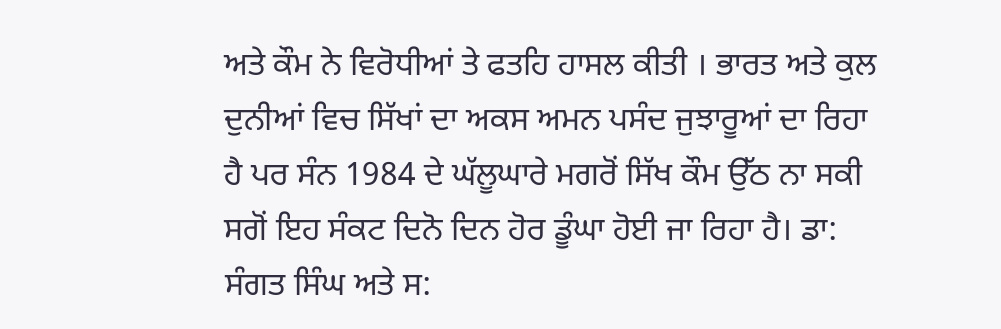ਅਤੇ ਕੌਮ ਨੇ ਵਿਰੋਧੀਆਂ ਤੇ ਫਤਹਿ ਹਾਸਲ ਕੀਤੀ । ਭਾਰਤ ਅਤੇ ਕੁਲ ਦੁਨੀਆਂ ਵਿਚ ਸਿੱਖਾਂ ਦਾ ਅਕਸ ਅਮਨ ਪਸੰਦ ਜੁਝਾਰੂਆਂ ਦਾ ਰਿਹਾ ਹੈ ਪਰ ਸੰਨ 1984 ਦੇ ਘੱਲੂਘਾਰੇ ਮਗਰੋਂ ਸਿੱਖ ਕੌਮ ਉੱਠ ਨਾ ਸਕੀ ਸਗੋਂ ਇਹ ਸੰਕਟ ਦਿਨੋ ਦਿਨ ਹੋਰ ਡੂੰਘਾ ਹੋਈ ਜਾ ਰਿਹਾ ਹੈ। ਡਾ: ਸੰਗਤ ਸਿੰਘ ਅਤੇ ਸ: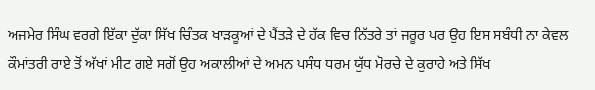ਅਜਮੇਰ ਸਿੰਘ ਵਰਗੇ ਇੱਕਾ ਦੁੱਕਾ ਸਿੱਖ ਚਿੰਤਕ ਖਾੜਕੂਆਂ ਦੇ ਪੈਂਤੜੇ ਦੇ ਹੱਕ ਵਿਚ ਨਿੱਤਰੇ ਤਾਂ ਜਰੂਰ ਪਰ ਉਹ ਇਸ ਸਬੰਧੀ ਨਾ ਕੇਵਲ ਕੌਮਾਂਤਰੀ ਰਾਏ ਤੋਂ ਅੱਖਾਂ ਮੀਟ ਗਏ ਸਗੋਂ ਉਹ ਅਕਾਲੀਆਂ ਦੇ ਅਮਨ ਪਸੰਧ ਧਰਮ ਯੁੱਧ ਮੋਰਚੇ ਦੇ ਕੁਰਾਹੇ ਅਤੇ ਸਿੱਖ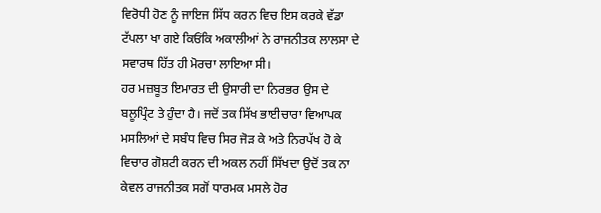ਵਿਰੋਧੀ ਹੋਣ ਨੂੰ ਜਾਇਜ ਸਿੱਧ ਕਰਨ ਵਿਚ ਇਸ ਕਰਕੇ ਵੱਡਾ ਟੱਪਲਾ ਖਾ ਗਏ ਕਿਓਂਕਿ ਅਕਾਲੀਆਂ ਨੇ ਰਾਜਨੀਤਕ ਲਾਲਸਾ ਦੇ ਸਵਾਰਥ ਹਿੱਤ ਹੀ ਮੋਰਚਾ ਲਾਇਆ ਸੀ।
ਹਰ ਮਜ਼ਬੂਤ ਇਮਾਰਤ ਦੀ ਉਸਾਰੀ ਦਾ ਨਿਰਭਰ ਉਸ ਦੇ ਬਲੂਪ੍ਰਿੰਟ ਤੇ ਹੁੰਦਾ ਹੈ। ਜਦੋਂ ਤਕ ਸਿੱਖ ਭਾਈਚਾਰਾ ਵਿਆਪਕ ਮਸਲਿਆਂ ਦੇ ਸਬੰਧ ਵਿਚ ਸਿਰ ਜੋੜ ਕੇ ਅਤੇ ਨਿਰਪੱਖ ਹੋ ਕੇ ਵਿਚਾਰ ਗੋਸ਼ਟੀ ਕਰਨ ਦੀ ਅਕਲ ਨਹੀਂ ਸਿੱਖਦਾ ਉਦੋਂ ਤਕ ਨਾ ਕੇਵਲ ਰਾਜਨੀਤਕ ਸਗੋਂ ਧਾਰਮਕ ਮਸਲੇ ਹੋਰ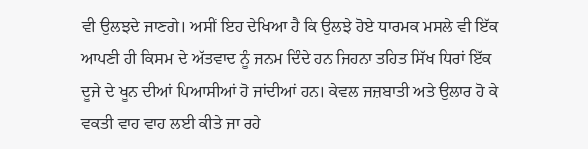ਵੀ ਉਲਝਦੇ ਜਾਣਗੇ। ਅਸੀਂ ਇਹ ਦੇਖਿਆ ਹੈ ਕਿ ਉਲਝੇ ਹੋਏ ਧਾਰਮਕ ਮਸਲੇ ਵੀ ਇੱਕ ਆਪਣੀ ਹੀ ਕਿਸਮ ਦੇ ਅੱਤਵਾਦ ਨੂੰ ਜਨਮ ਦਿੰਦੇ ਹਨ ਜਿਹਨਾ ਤਹਿਤ ਸਿੱਖ ਧਿਰਾਂ ਇੱਕ ਦੂਜੇ ਦੇ ਖੂਨ ਦੀਆਂ ਪਿਆਸੀਆਂ ਹੋ ਜਾਂਦੀਆਂ ਹਨ। ਕੇਵਲ ਜਜ਼ਬਾਤੀ ਅਤੇ ਉਲਾਰ ਹੋ ਕੇ ਵਕਤੀ ਵਾਹ ਵਾਹ ਲਈ ਕੀਤੇ ਜਾ ਰਹੇ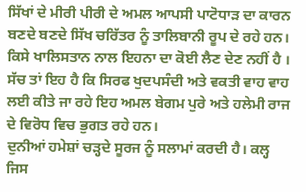ਸਿੱਖਾਂ ਦੇ ਮੀਰੀ ਪੀਰੀ ਦੇ ਅਮਲ ਆਪਸੀ ਪਾਟੋਧਾੜ ਦਾ ਕਾਰਨ ਬਣਦੇ ਬਣਦੇ ਸਿੱਖ ਚਰਿੱਤਰ ਨੂੰ ਤਾਲਿਬਾਨੀ ਰੂਪ ਦੇ ਰਹੇ ਹਨ। ਕਿਸੇ ਖਾਲਿਸਤਾਨ ਨਾਲ ਇਹਨਾ ਦਾ ਕੋਈ ਲੈਣ ਦੇਣ ਨਹੀਂ ਹੈ । ਸੱਚ ਤਾਂ ਇਹ ਹੈ ਕਿ ਸਿਰਫ ਖੁਦਪਸੰਦੀ ਅਤੇ ਵਕਤੀ ਵਾਹ ਵਾਹ ਲਈ ਕੀਤੇ ਜਾ ਰਹੇ ਇਹ ਅਮਲ ਬੇਗਮ ਪੁਰੇ ਅਤੇ ਹਲੇਮੀ ਰਾਜ ਦੇ ਵਿਰੋਧ ਵਿਚ ਭੁਗਤ ਰਹੇ ਹਨ।
ਦੁਨੀਆਂ ਹਮੇਸ਼ਾਂ ਚੜ੍ਹਦੇ ਸੂਰਜ ਨੂੰ ਸਲਾਮਾਂ ਕਰਦੀ ਹੈ। ਕਲ੍ਹ ਜਿਸ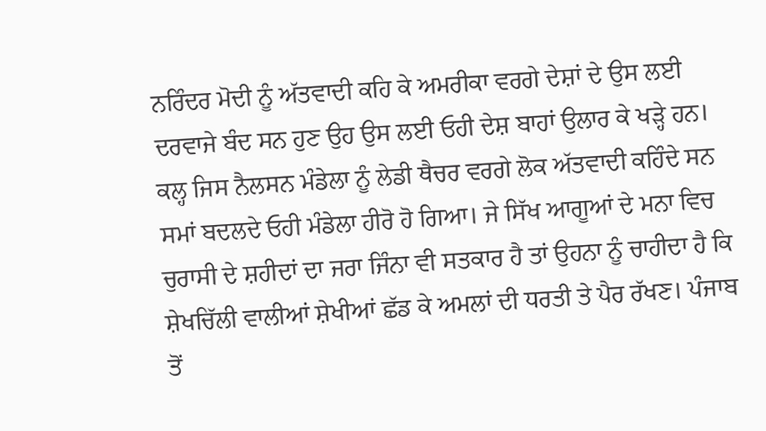ਨਰਿੰਦਰ ਮੋਦੀ ਨੂੰ ਅੱਤਵਾਦੀ ਕਹਿ ਕੇ ਅਮਰੀਕਾ ਵਰਗੇ ਦੇਸ਼ਾਂ ਦੇ ਉਸ ਲਈ ਦਰਵਾਜੇ ਬੰਦ ਸਨ ਹੁਣ ਉਹ ਉਸ ਲਈ ਓਹੀ ਦੇਸ਼ ਬਾਹਾਂ ਉਲਾਰ ਕੇ ਖੜ੍ਹੇ ਹਨ। ਕਲ੍ਹ ਜਿਸ ਨੈਲਸਨ ਮੰਡੇਲਾ ਨੂੰ ਲੇਡੀ ਥੈਚਰ ਵਰਗੇ ਲੋਕ ਅੱਤਵਾਦੀ ਕਹਿੰਦੇ ਸਨ ਸਮਾਂ ਬਦਲਦੇ ਓਹੀ ਮੰਡੇਲਾ ਹੀਰੋ ਹੋ ਗਿਆ। ਜੇ ਸਿੱਖ ਆਗੂਆਂ ਦੇ ਮਨਾ ਵਿਚ ਚੁਰਾਸੀ ਦੇ ਸ਼ਹੀਦਾਂ ਦਾ ਜਰਾ ਜਿੰਨਾ ਵੀ ਸਤਕਾਰ ਹੈ ਤਾਂ ਉਹਨਾ ਨੂੰ ਚਾਹੀਦਾ ਹੈ ਕਿ ਸ਼ੇਖਚਿੱਲੀ ਵਾਲੀਆਂ ਸ਼ੇਖੀਆਂ ਛੱਡ ਕੇ ਅਮਲਾਂ ਦੀ ਧਰਤੀ ਤੇ ਪੈਰ ਰੱਖਣ। ਪੰਜਾਬ ਤੋਂ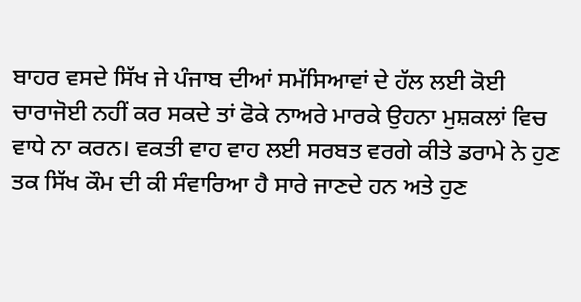ਬਾਹਰ ਵਸਦੇ ਸਿੱਖ ਜੇ ਪੰਜਾਬ ਦੀਆਂ ਸਮੱਸਿਆਵਾਂ ਦੇ ਹੱਲ ਲਈ ਕੋਈ ਚਾਰਾਜੋਈ ਨਹੀਂ ਕਰ ਸਕਦੇ ਤਾਂ ਫੋਕੇ ਨਾਅਰੇ ਮਾਰਕੇ ਉਹਨਾ ਮੁਸ਼ਕਲਾਂ ਵਿਚ ਵਾਧੇ ਨਾ ਕਰਨ। ਵਕਤੀ ਵਾਹ ਵਾਹ ਲਈ ਸਰਬਤ ਵਰਗੇ ਕੀਤੇ ਡਰਾਮੇ ਨੇ ਹੁਣ ਤਕ ਸਿੱਖ ਕੌਮ ਦੀ ਕੀ ਸੰਵਾਰਿਆ ਹੈ ਸਾਰੇ ਜਾਣਦੇ ਹਨ ਅਤੇ ਹੁਣ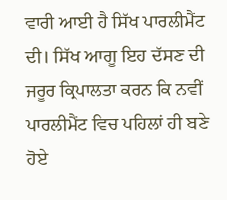ਵਾਰੀ ਆਈ ਹੈ ਸਿੱਖ ਪਾਰਲੀਮੈਂਟ ਦੀ। ਸਿੱਖ ਆਗੂ ਇਹ ਦੱਸਣ ਦੀ ਜਰੂਰ ਕ੍ਰਿਪਾਲਤਾ ਕਰਨ ਕਿ ਨਵੀਂ ਪਾਰਲੀਮੈਂਟ ਵਿਚ ਪਹਿਲਾਂ ਹੀ ਬਣੇ ਹੋਏ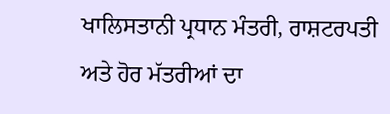ਖਾਲਿਸਤਾਨੀ ਪ੍ਰਧਾਨ ਮੰਤਰੀ, ਰਾਸ਼ਟਰਪਤੀ ਅਤੇ ਹੋਰ ਮੱਤਰੀਆਂ ਦਾ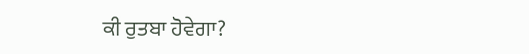ਕੀ ਰੁਤਬਾ ਹੋਵੇਗਾ?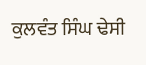ਕੁਲਵੰਤ ਸਿੰਘ ਢੇਸੀ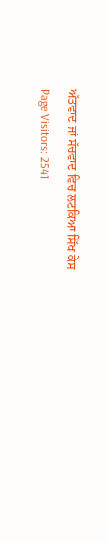ਅੱਤਵਾਦ ਜਾਂ ਸੱਚਵਾਦ ਵਿਚ ਲਟਕਿਆ ਸਿੱਖ ਕੇਸ
Page Visitors: 2541